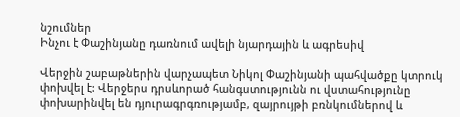նշումներ
Ինչու է Փաշինյանը դառնում ավելի նյարդային և ագրեսիվ

Վերջին շաբաթներին վարչապետ Նիկոլ Փաշինյանի պահվածքը կտրուկ փոխվել է: Վերջերս դրսևորած հանգստությունն ու վստահությունը փոխարինվել են դյուրագրգռությամբ, զայրույթի բռնկումներով և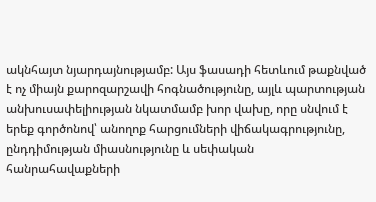ակնհայտ նյարդայնությամբ: Այս ֆասադի հետևում թաքնված է ոչ միայն քարոզարշավի հոգնածությունը, այլև պարտության անխուսափելիության նկատմամբ խոր վախը, որը սնվում է երեք գործոնով՝ անողոք հարցումների վիճակագրությունը, ընդդիմության միասնությունը և սեփական հանրահավաքների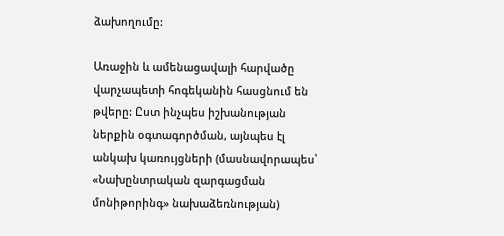ձախողումը:

Առաջին և ամենացավալի հարվածը վարչապետի հոգեկանին հասցնում են թվերը: Ըստ ինչպես իշխանության ներքին օգտագործման, այնպես էլ անկախ կառույցների (մասնավորապես՝ «Նախընտրական զարգացման մոնիթորինգ» նախաձեռնության)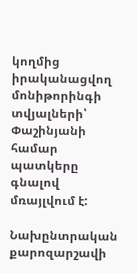կողմից իրականացվող մոնիթորինգի տվյալների՝ Փաշինյանի համար պատկերը գնալով մռայլվում է:

Նախընտրական քարոզարշավի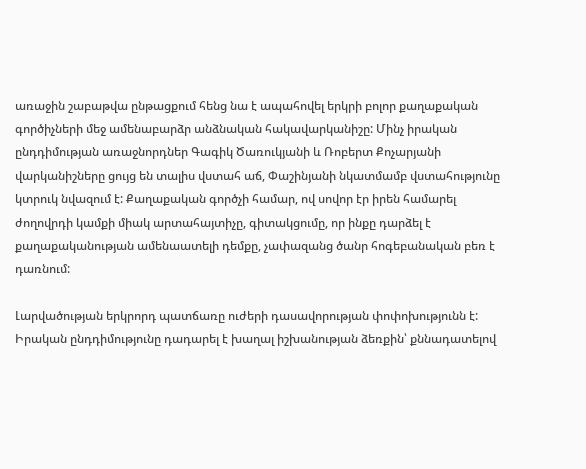առաջին շաբաթվա ընթացքում հենց նա է ապահովել երկրի բոլոր քաղաքական գործիչների մեջ ամենաբարձր անձնական հակավարկանիշը: Մինչ իրական ընդդիմության առաջնորդներ Գագիկ Ծառուկյանի և Ռոբերտ Քոչարյանի վարկանիշները ցույց են տալիս վստահ աճ, Փաշինյանի նկատմամբ վստահությունը կտրուկ նվազում է: Քաղաքական գործչի համար, ով սովոր էր իրեն համարել ժողովրդի կամքի միակ արտահայտիչը, գիտակցումը, որ ինքը դարձել է քաղաքականության ամենաատելի դեմքը, չափազանց ծանր հոգեբանական բեռ է դառնում:

Լարվածության երկրորդ պատճառը ուժերի դասավորության փոփոխությունն է: Իրական ընդդիմությունը դադարել է խաղալ իշխանության ձեռքին՝ քննադատելով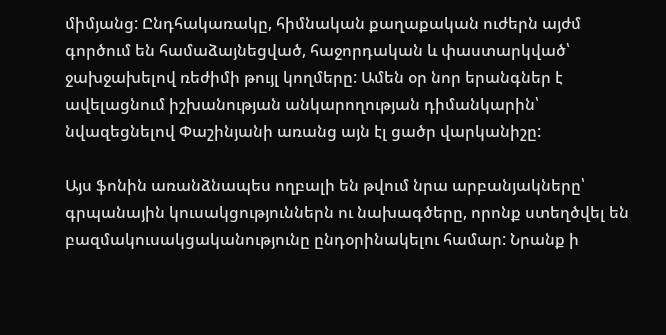միմյանց: Ընդհակառակը, հիմնական քաղաքական ուժերն այժմ գործում են համաձայնեցված, հաջորդական և փաստարկված՝ ջախջախելով ռեժիմի թույլ կողմերը: Ամեն օր նոր երանգներ է ավելացնում իշխանության անկարողության դիմանկարին՝ նվազեցնելով Փաշինյանի առանց այն էլ ցածր վարկանիշը:

Այս ֆոնին առանձնապես ողբալի են թվում նրա արբանյակները՝ գրպանային կուսակցություններն ու նախագծերը, որոնք ստեղծվել են բազմակուսակցականությունը ընդօրինակելու համար: Նրանք ի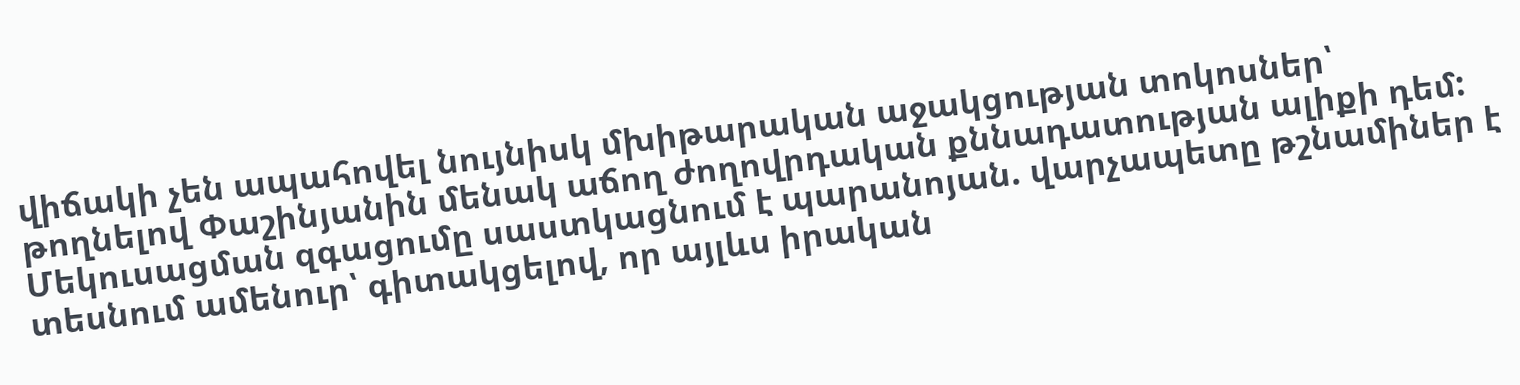վիճակի չեն ապահովել նույնիսկ մխիթարական աջակցության տոկոսներ՝ թողնելով Փաշինյանին մենակ աճող ժողովրդական քննադատության ալիքի դեմ: Մեկուսացման զգացումը սաստկացնում է պարանոյան. վարչապետը թշնամիներ է տեսնում ամենուր՝ գիտակցելով, որ այլևս իրական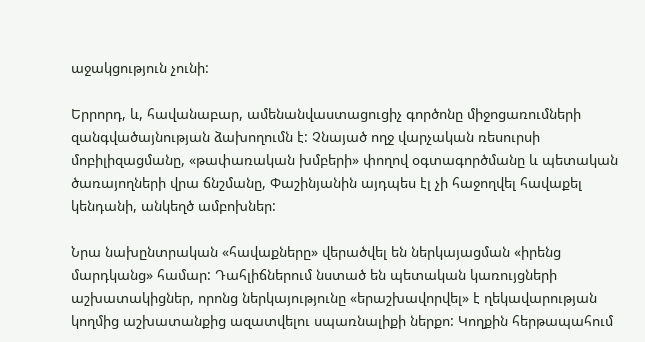աջակցություն չունի:

Երրորդ, և, հավանաբար, ամենանվաստացուցիչ գործոնը միջոցառումների զանգվածայնության ձախողումն է: Չնայած ողջ վարչական ռեսուրսի մոբիլիզացմանը, «թափառական խմբերի» փողով օգտագործմանը և պետական ծառայողների վրա ճնշմանը, Փաշինյանին այդպես էլ չի հաջողվել հավաքել կենդանի, անկեղծ ամբոխներ:

Նրա նախընտրական «հավաքները» վերածվել են ներկայացման «իրենց մարդկանց» համար: Դահլիճներում նստած են պետական կառույցների աշխատակիցներ, որոնց ներկայությունը «երաշխավորվել» է ղեկավարության կողմից աշխատանքից ազատվելու սպառնալիքի ներքո: Կողքին հերթապահում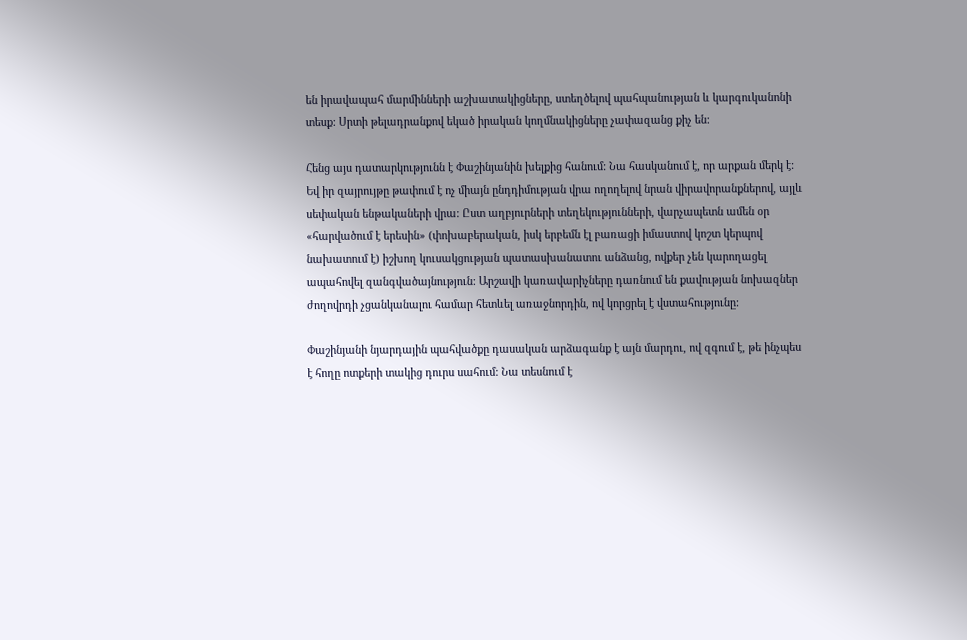են իրավապահ մարմինների աշխատակիցները, ստեղծելով պահպանության և կարգուկանոնի տեսք: Սրտի թելադրանքով եկած իրական կողմնակիցները չափազանց քիչ են:

Հենց այս դատարկությունն է Փաշինյանին խելքից հանում: Նա հասկանում է, որ արքան մերկ է: Եվ իր զայրույթը թափում է ոչ միայն ընդդիմության վրա ողողելով նրան վիրավորանքներով, այլև սեփական ենթակաների վրա: Ըստ աղբյուրների տեղեկությունների, վարչապետն ամեն օր «հարվածում է երեսին» (փոխաբերական, իսկ երբեմն էլ բառացի իմաստով կոշտ կերպով նախատում է) իշխող կուսակցության պատասխանատու անձանց, ովքեր չեն կարողացել ապահովել զանգվածայնություն: Արշավի կառավարիչները դառնում են քավության նոխազներ ժողովրդի չցանկանալու համար հետևել առաջնորդին, ով կորցրել է վստահությունը:

Փաշինյանի նյարդային պահվածքը դասական արձագանք է այն մարդու, ով զգում է, թե ինչպես է հողը ոտքերի տակից դուրս սահում: Նա տեսնում է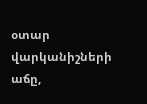օտար վարկանիշների աճը,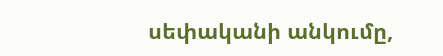սեփականի անկումը,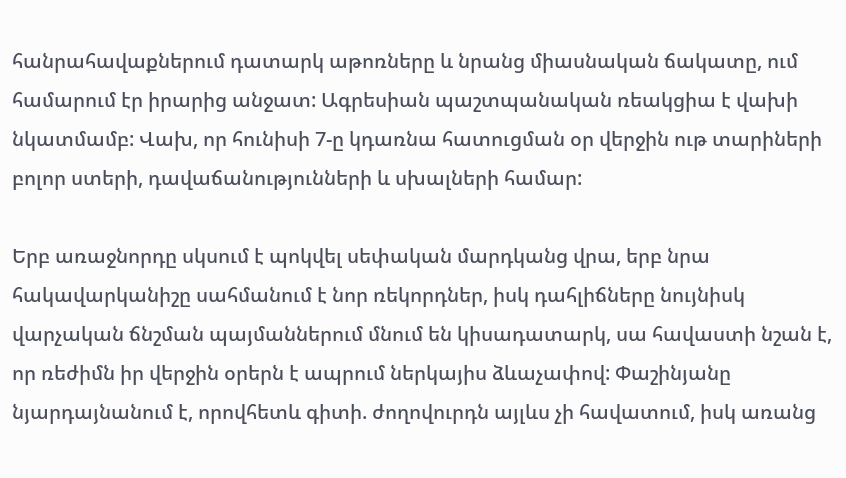հանրահավաքներում դատարկ աթոռները և նրանց միասնական ճակատը, ում համարում էր իրարից անջատ: Ագրեսիան պաշտպանական ռեակցիա է վախի նկատմամբ: Վախ, որ հունիսի 7-ը կդառնա հատուցման օր վերջին ութ տարիների բոլոր ստերի, դավաճանությունների և սխալների համար:

Երբ առաջնորդը սկսում է պոկվել սեփական մարդկանց վրա, երբ նրա հակավարկանիշը սահմանում է նոր ռեկորդներ, իսկ դահլիճները նույնիսկ վարչական ճնշման պայմաններում մնում են կիսադատարկ, սա հավաստի նշան է, որ ռեժիմն իր վերջին օրերն է ապրում ներկայիս ձևաչափով: Փաշինյանը նյարդայնանում է, որովհետև գիտի. ժողովուրդն այլևս չի հավատում, իսկ առանց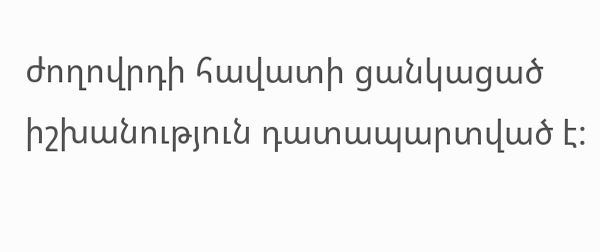ժողովրդի հավատի ցանկացած իշխանություն դատապարտված է: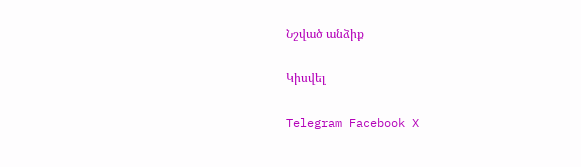Նշված անձիք

Կիսվել

Telegram Facebook X